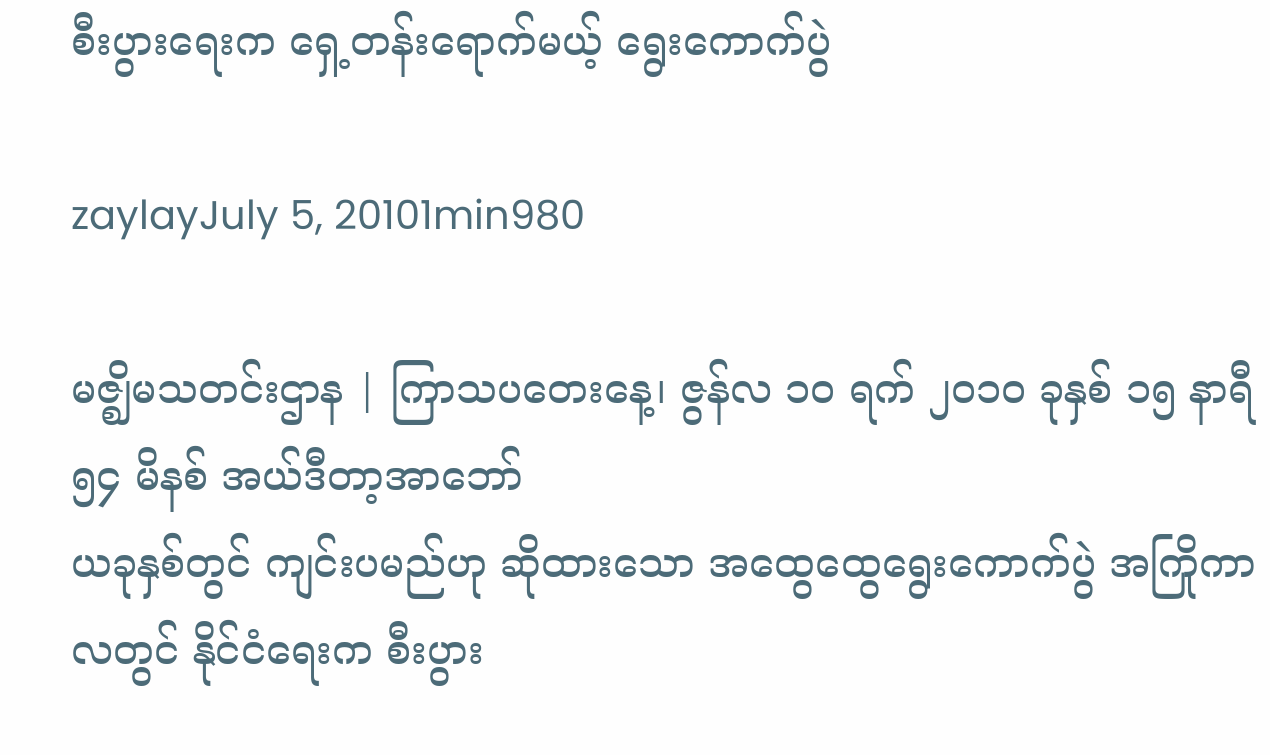စီးပွားရေးက ရှေ့တန်းရောက်မယ့် ရွေးကောက်ပွဲ

zaylayJuly 5, 20101min980

မဇ္ဈိမသတင်းဌာန | ကြာသပတေးနေ့၊ ဇွန်လ ၁ဝ ရက် ၂၀၁ဝ ခုနှစ် ၁၅ နာရီ ၅၄ မိနစ် အယ်ဒီတာ့အာဘော်
ယခုနှစ်တွင် ကျင်းပမည်ဟု ဆိုထားသော အထွေထွေရွေးကောက်ပွဲ အကြိုကာလတွင် နိုင်ငံရေးက စီးပွား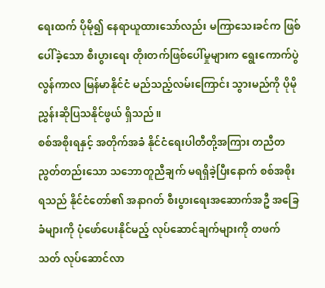ရေးထက် ပိုမို၍ နေရာယူထားသော်လည်း မကြာသေးခင်က ဖြစ်ပေါ်ခဲ့သော စီးပွားရေး တိုးတက်ဖြစ်ပေါ်မှုများက ရွေးကောက်ပွဲလွန်ကာလ မြန်မာနိုင်ငံ မည်သည့်လမ်းကြောင်း သွားမည်ကို ပိုမိုညွှန်းဆိုပြသနိုင်ဖွယ် ရှိသည်။
စစ်အစိုးရနှင့် အတိုက်အခံ နိုင်ငံရေးပါတီတို့အကြား တညီတညွတ်တည်းသော သဘောတူညီချက် မရရှိခဲ့ပြီးနောက် စစ်အစိုးရသည် နိုင်ငံတော်၏ အနာဂတ် စီးပွားရေးအဆောက်အဦ အခြေခံများကို ပုံဖော်ပေးနိုင်မည့် လုပ်ဆောင်ချက်များကို တဖက်သတ် လုပ်ဆောင်လာ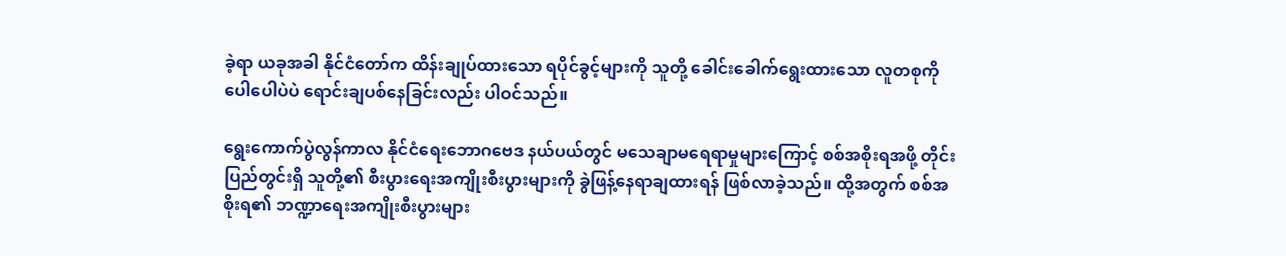ခဲ့ရာ ယခုအခါ နိုင်ငံတော်က ထိန်းချုပ်ထားသော ရပိုင်ခွင့်များကို သူတို့ ခေါင်းခေါက်ရွေးထားသော လူတစုကို ပေါပေါပဲပဲ ရောင်းချပစ်နေခြင်းလည်း ပါဝင်သည်။

ရွေးကောက်ပွဲလွန်ကာလ နိုင်ငံရေးဘောဂဗေဒ နယ်ပယ်တွင် မသေချာမရေရာမှုများကြောင့် စစ်အစိုးရအဖို့ တိုင်းပြည်တွင်းရှိ သူတို့၏ စီးပွားရေးအကျိုးစီးပွားများကို ခွဲဖြန့်နေရာချထားရန် ဖြစ်လာခဲ့သည်။ ထို့အတွက် စစ်အစိုးရ၏ ဘဏ္ဍာရေးအကျိုးစီးပွားများ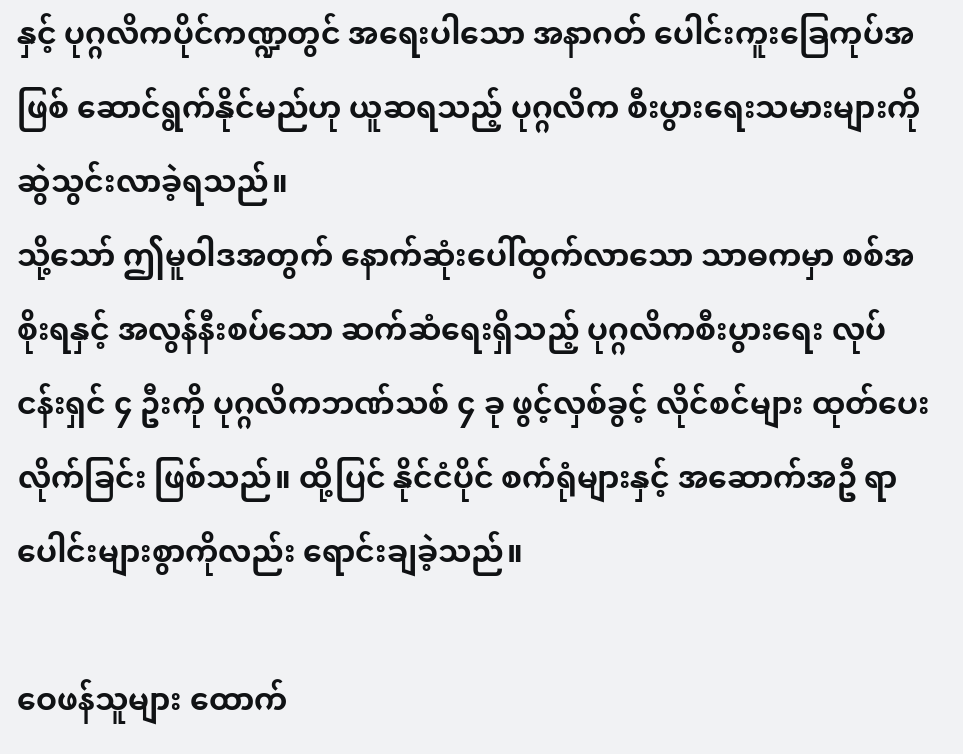နှင့် ပုဂ္ဂလိကပိုင်ကဏ္ဍတွင် အရေးပါသော အနာဂတ် ပေါင်းကူးခြေကုပ်အဖြစ် ဆောင်ရွက်နိုင်မည်ဟု ယူဆရသည့် ပုဂ္ဂလိက စီးပွားရေးသမားများကို ဆွဲသွင်းလာခဲ့ရသည်။
သို့သော် ဤမူဝါဒအတွက် နောက်ဆုံးပေါ်ထွက်လာသော သာဓကမှာ စစ်အစိုးရနှင့် အလွန်နီးစပ်သော ဆက်ဆံရေးရှိသည့် ပုဂ္ဂလိကစီးပွားရေး လုပ်ငန်းရှင် ၄ ဦးကို ပုဂ္ဂလိကဘဏ်သစ် ၄ ခု ဖွင့်လှစ်ခွင့် လိုင်စင်များ ထုတ်ပေးလိုက်ခြင်း ဖြစ်သည်။ ထို့ပြင် နိုင်ငံပိုင် စက်ရုံများနှင့် အဆောက်အဦ ရာပေါင်းများစွာကိုလည်း ရောင်းချခဲ့သည်။

ဝေဖန်သူများ ထောက်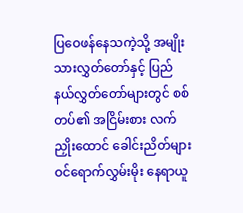ပြဝေဖန်နေသကဲ့သို့ အမျိုးသားလွှတ်တော်နှင့် ပြည်နယ်လွှတ်တော်များတွင် စစ်တပ်၏ အငြိမ်းစား လက်ညှိုးထောင် ခေါင်းညိတ်များ ဝင်ရောက်လွှမ်းမိုး နေရာယူ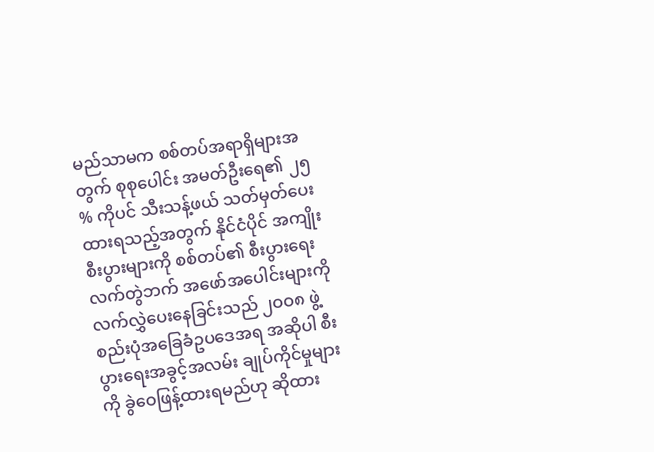မည်သာမက စစ်တပ်အရာရှိများအတွက် စုစုပေါင်း အမတ်ဦးရေ၏ ၂၅ % ကိုပင် သီးသန့်ဖယ် သတ်မှတ်ပေးထားရသည့်အတွက် နိုင်ငံပိုင် အကျိုးစီးပွားများကို စစ်တပ်၏ စီးပွားရေးလက်တွဲဘက် အဖော်အပေါင်းများကို လက်လွှဲပေးနေခြင်းသည် ၂ဝဝ၈ ဖွဲ့စည်းပုံအခြေခံဥပဒေအရ အဆိုပါ စီးပွားရေးအခွင့်အလမ်း ချုပ်ကိုင်မှုများကို ခွဲဝေဖြန့်ထားရမည်ဟု ဆိုထား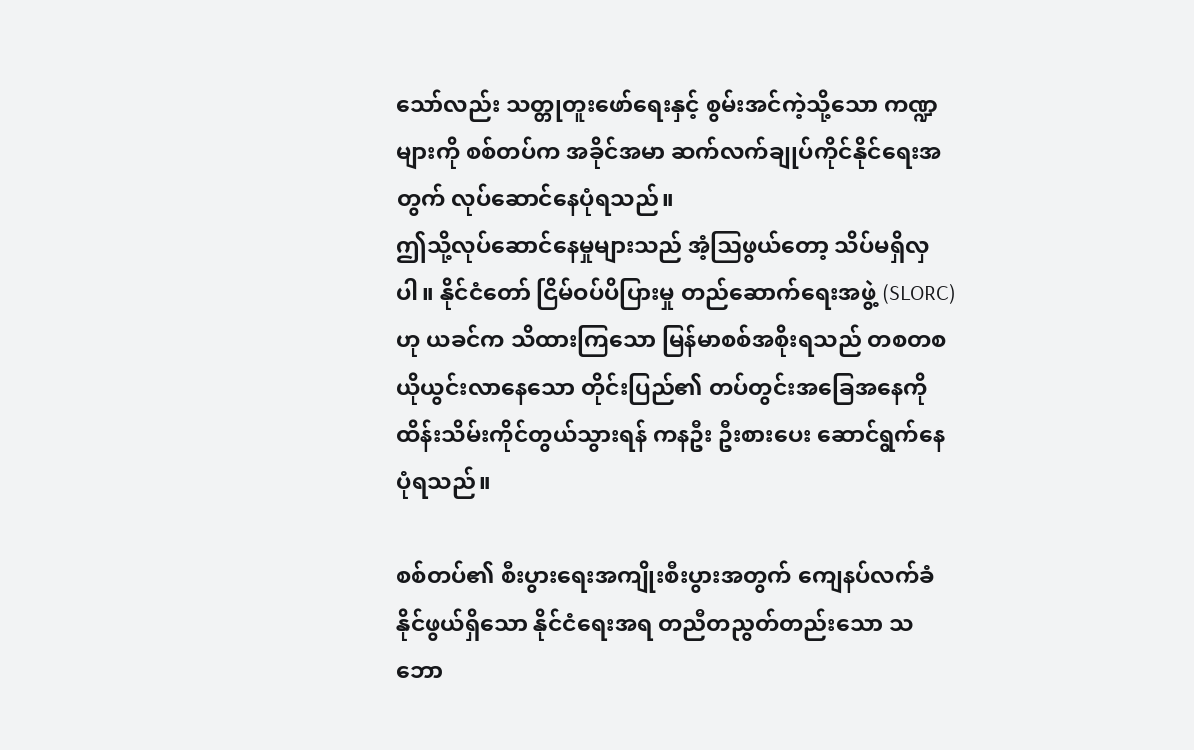သော်လည်း သတ္တုတူးဖော်ရေးနှင့် စွမ်းအင်ကဲ့သို့သော ကဏ္ဍများကို စစ်တပ်က အခိုင်အမာ ဆက်လက်ချုပ်ကိုင်နိုင်ရေးအတွက် လုပ်ဆောင်နေပုံရသည်။
ဤသို့လုပ်ဆောင်နေမှုများသည် အံ့ဩဖွယ်တော့ သိပ်မရှိလှပါ။ နိုင်ငံတော် ငြိမ်ဝပ်ပိပြားမှု တည်ဆောက်ရေးအဖွဲ့ (SLORC) ဟု ယခင်က သိထားကြသော မြန်မာစစ်အစိုးရသည် တစတစ ယိုယွင်းလာနေသော တိုင်းပြည်၏ တပ်တွင်းအခြေအနေကို ထိန်းသိမ်းကိုင်တွယ်သွားရန် ကနဦး ဦးစားပေး ဆောင်ရွက်နေပုံရသည်။

စစ်တပ်၏ စီးပွားရေးအကျိုးစီးပွားအတွက် ကျေနပ်လက်ခံနိုင်ဖွယ်ရှိသော နိုင်ငံရေးအရ တညီတညွတ်တည်းသော သဘော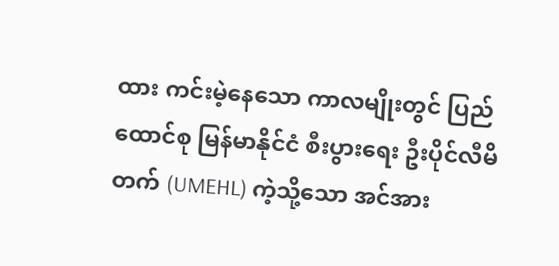ထား ကင်းမဲ့နေသော ကာလမျိုးတွင် ပြည်ထောင်စု မြန်မာနိုင်ငံ စီးပွားရေး ဦးပိုင်လီမိတက် (UMEHL) ကဲ့သို့သော အင်အား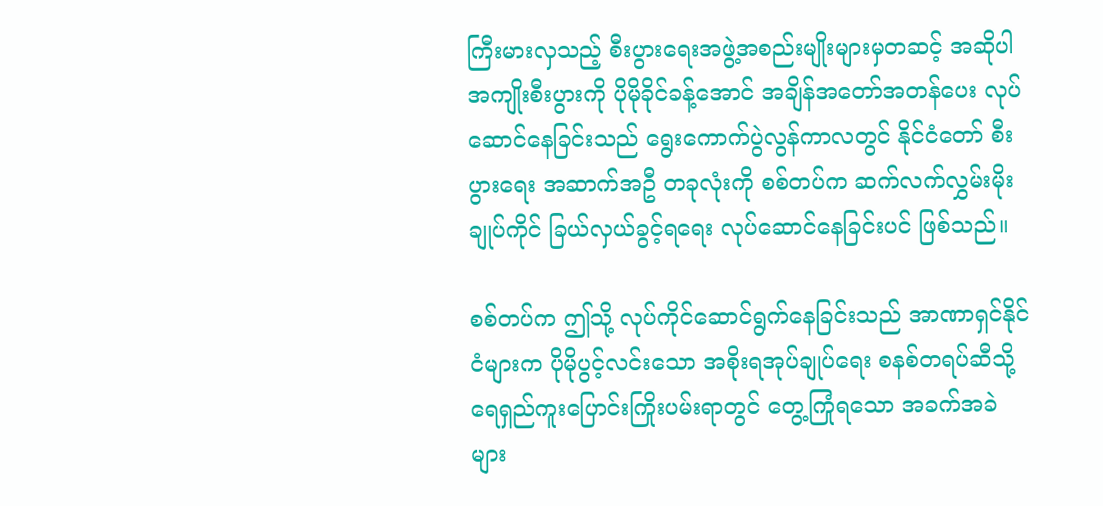ကြီးမားလှသည့် စီးပွားရေးအဖွဲ့အစည်းမျိုးများမှတဆင့် အဆိုပါ အကျိုးစီးပွားကို ပိုမိုခိုင်ခန့်အောင် အချိန်အတော်အတန်ပေး လုပ်ဆောင်နေခြင်းသည် ရွေးကောက်ပွဲလွန်ကာလတွင် နိုင်ငံတော် စီးပွားရေး အဆာက်အဦ တခုလုံးကို စစ်တပ်က ဆက်လက်လွှမ်းမိုးချုပ်ကိုင် ခြယ်လှယ်ခွင့်ရရေး လုပ်ဆောင်နေခြင်းပင် ဖြစ်သည်။

စစ်တပ်က ဤသို့ လုပ်ကိုင်ဆောင်ရွက်နေခြင်းသည် အာဏာရှင်နိုင်ငံများက ပိုမိုပွင့်လင်းသော အစိုးရအုပ်ချုပ်ရေး စနစ်တရပ်ဆီသို့ ရေရှည်ကူးပြောင်းကြိုးပမ်းရာတွင် တွေ့ကြုံရသော အခက်အခဲများ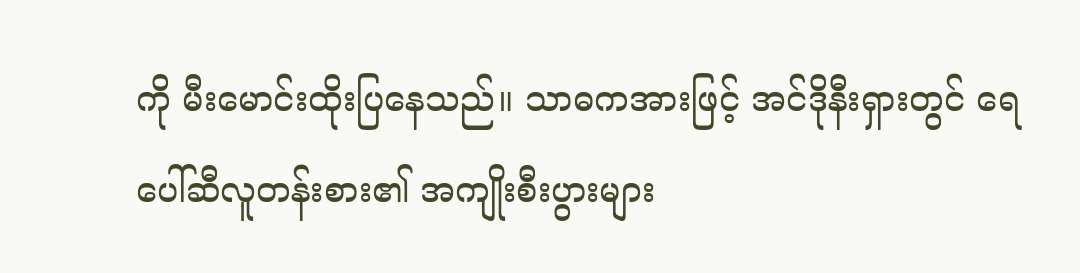ကို မီးမောင်းထိုးပြနေသည်။ သာဓကအားဖြင့် အင်ဒိုနီးရှားတွင် ရေပေါ်ဆီလူတန်းစား၏ အကျိုးစီးပွားများ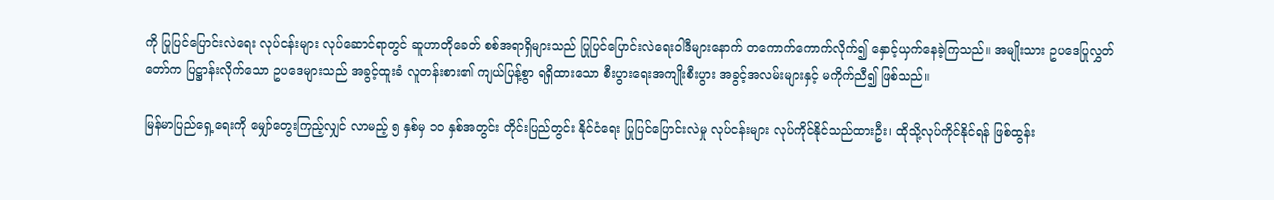ကို ပြုပြင်ပြောင်းလဲရေး လုပ်ငန်းများ လုပ်ဆောင်ရာတွင် ဆူဟာတိုခေတ် စစ်အရာရှိများသည် ပြုပြင်ပြောင်းလဲရေးဝါဒီများနောက် တကောက်ကောက်လိုက်၍ နှောင့်ယှက်နေခဲ့ကြသည်။ အမျိုးသား ဥပဒေပြုလွှတ်တော်က ပြဋ္ဌာန်းလိုက်သော ဥပဒေများသည် အခွင့်ထူးခံ လူတန်းစား၏ ကျယ်ပြန့်စွာ ရရှိထားသော စီးပွားရေးအကျိုးစီးပွား အခွင့်အလမ်းများနှင့် မကိုက်ညီ၍ ဖြစ်သည်။

မြန်မာပြည်ရှေ့ရေးကို မျှော်တွေးကြည့်လျှင် လာမည့် ၅ နှစ်မှ ၁ဝ နှစ်အတွင်း တိုင်းပြည်တွင်း နိုင်ငံရေး ပြုပြင်ပြောင်းလဲမှု လုပ်ငန်းများ လုပ်ကိုင်နိုင်သည်ထားဦး၊ ထိုသို့လုပ်ကိုင်နိုင်ရန် ဖြစ်ထွန်း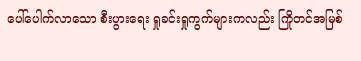ပေါ်ပေါက်လာသော စီးပွားရေး ရှုခင်းရှုကွက်များကလည်း ကြိုတင်အမြစ်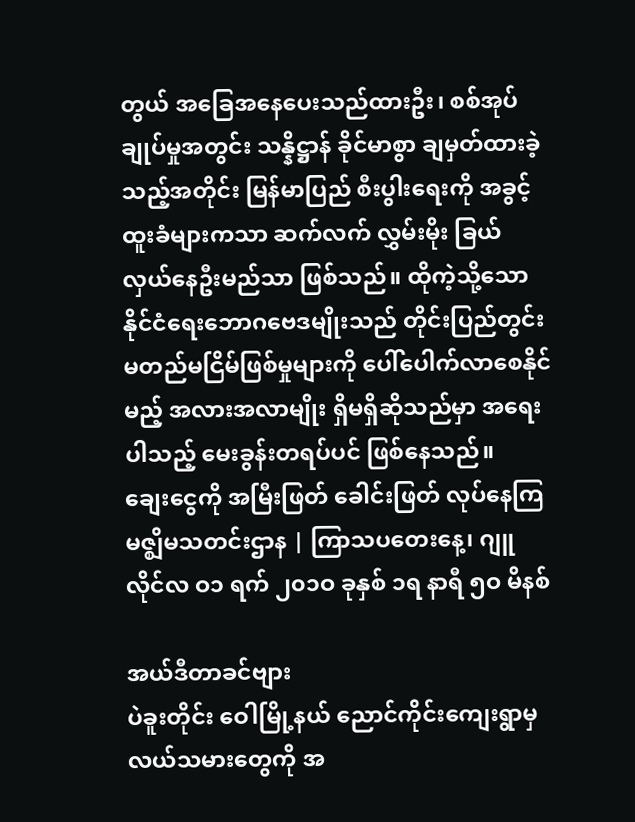တွယ် အခြေအနေပေးသည်ထားဦး၊ စစ်အုပ်ချုပ်မှုအတွင်း သန္နိဋ္ဌာန် ခိုင်မာစွာ ချမှတ်ထားခဲ့သည့်အတိုင်း မြန်မာပြည် စီးပွါးရေးကို အခွင့်ထူးခံများကသာ ဆက်လက် လွှမ်းမိုး ခြယ်လှယ်နေဦးမည်သာ ဖြစ်သည်။ ထိုကဲ့သို့သော နိုင်ငံရေးဘောဂဗေဒမျိုးသည် တိုင်းပြည်တွင်း မတည်မငြိမ်ဖြစ်မှုများကို ပေါ်ပေါက်လာစေနိုင်မည့် အလားအလာမျိုး ရှိမရှိဆိုသည်မှာ အရေးပါသည့် မေးခွန်းတရပ်ပင် ဖြစ်နေသည်။
ချေးငွေကို အမြီးဖြတ် ခေါင်းဖြတ် လုပ်နေကြ
မဇ္ဈိမသတင်းဌာန | ကြာသပတေးနေ့၊ ဂျူလိုင်လ ဝ၁ ရက် ၂၀၁ဝ ခုနှစ် ၁ရ နာရီ ၅ဝ မိနစ်

အယ်ဒီတာခင်ဗျား
ပဲခူးတိုင်း ဝေါမြို့နယ် ညောင်ကိုင်းကျေးရွာမှ လယ်သမားတွေကို အ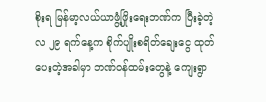စိုးရ မြန်မာ့လယ်ယာဖွံ့ဖြိုးရေးဘဏ်က ပြီးခဲ့တဲ့လ ၂၉ ရက်နေ့က စိုက်ပျိုးစရိတ်ချေးငွေ ထုတ်ပေးတဲ့အခါမှာ ဘဏ်ဝန်ထမ်းတွေနဲ့ ကျေးရွာ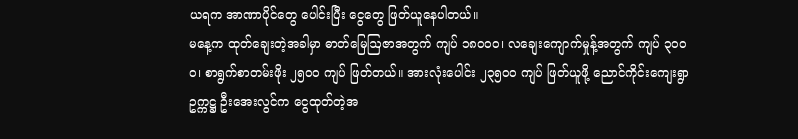ယရက အာဏာပိုင်တွေ ပေါင်းပြီး ငွေတွေ ဖြတ်ယူနေပါတယ်။
မနေ့က ထုတ်ချေးတဲ့အခါမှာ ဓာတ်မြေဩဇာအတွက် ကျပ် ၁၈ဝဝဝ၊ လချေးကျောက်မှုန့်အတွက် ကျပ် ၃ဝဝဝ၊ စာရွက်စာတမ်းဖိုး ၂၅ဝဝ ကျပ် ဖြတ်တယ်။ အားလုံးပေါင်း ၂၃၅ဝဝ ကျပ် ဖြတ်ယူဖို့ ညောင်ကိုင်းကျေးရွာ ဥက္ကဋ္ဌ ဦးအေးလွင်က ငွေထုတ်တဲ့အ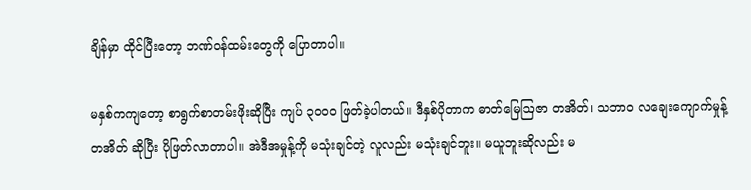ချိန်မှာ ထိုင်ပြီးတော့ ဘဏ်ဝန်ထမ်းတွေကို ပြောတာပါ။

မနှစ်ကကျတော့ စာရွက်စာတမ်းဖိုးဆိုပြီး ကျပ် ၃ဝဝဝ ဖြတ်ခဲ့ပါတယ်။ ဒီနှစ်ပိုတာက ဓာတ်မြေဩဇာ တအိတ်၊ သဘာဝ လချေးကျောက်မှုန့် တအိတ် ဆိုပြီး ပိုဖြတ်လာတာပါ။ အဲဒီအမှုန့်ကို မသုံးချင်တဲ့ လူလည်း မသုံးချင်ဘူး။ မယူဘူးဆိုလည်း မ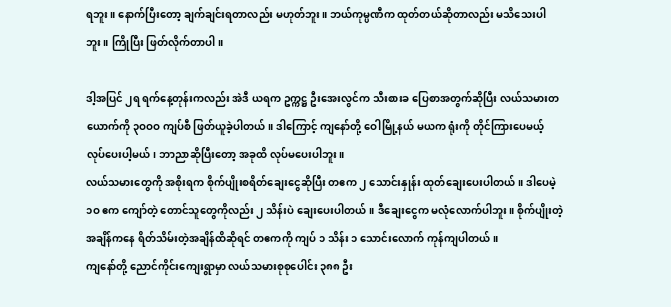ရဘူး။ နောက်ပြီးတော့ ချက်ချင်းရတာလည်း မဟုတ်ဘူး။ ဘယ်ကုမ္ပဏီက ထုတ်တယ်ဆိုတာလည်း မသိသေးပါဘူး။ ကြိုပြီး ဖြတ်လိုက်တာပါ။

ဒါ့အပြင် ၂ရ ရက်နေ့တုန်းကလည်း အဲဒီ ယရက ဥက္ကဋ္ဌ ဦးအေးလွင်က သီးစားခ ပြေစာအတွက်ဆိုပြီး လယ်သမားတယောက်ကို ၃ဝဝဝ ကျပ်စီ ဖြတ်ယူခဲ့ပါတယ်။ ဒါကြောင့် ကျနော်တို့ ဝေါမြို့နယ် မယက ရုံးကို တိုင်ကြားပေမယ့် လုပ်ပေးပါ့မယ်၊ ဘာညာဆိုပြီးတော့ အခုထိ လုပ်မပေးပါဘူး။
လယ်သမားတွေကို အစိုးရက စိုက်ပျိုးစရိတ်ချေးငွေဆိုပြီး တဧက ၂ သောင်းနှုန်း ထုတ်ချေးပေးပါတယ်။ ဒါပေမဲ့ ၁ဝ ဧက ကျော်တဲ့ တောင်သူတွေကိုလည်း ၂ သိန်းပဲ ချေးပေးပါတယ်။ ဒီချေးငွေက မလုံလောက်ပါဘူး။ စိုက်ပျိုးတဲ့ အချိန်ကနေ ရိတ်သိမ်းတဲ့အချိန်ထိဆိုရင် တဧကကို ကျပ် ၁ သိန်း ၁ သောင်းလောက် ကုန်ကျပါတယ်။
ကျနော်တို့ ညောင်ကိုင်းကျေးရွာမှာ လယ်သမားစုစုပေါင်း ၃၈၈ ဦး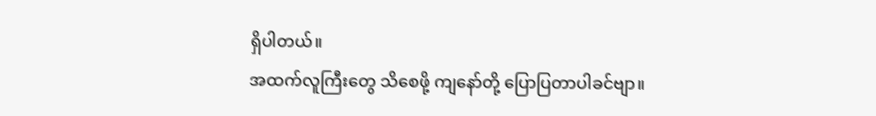ရှိပါတယ်။
အထက်လူကြီးတွေ သိစေဖို့ ကျနော်တို့ ပြောပြတာပါခင်ဗျာ။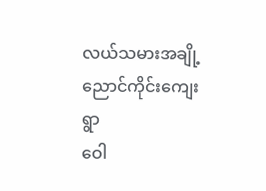လယ်သမားအချို့
ညောင်ကိုင်းကျေးရွာ
ဝေါ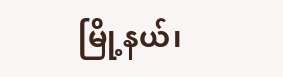မြို့နယ်၊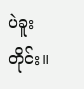ပဲခူးတိုင်း။